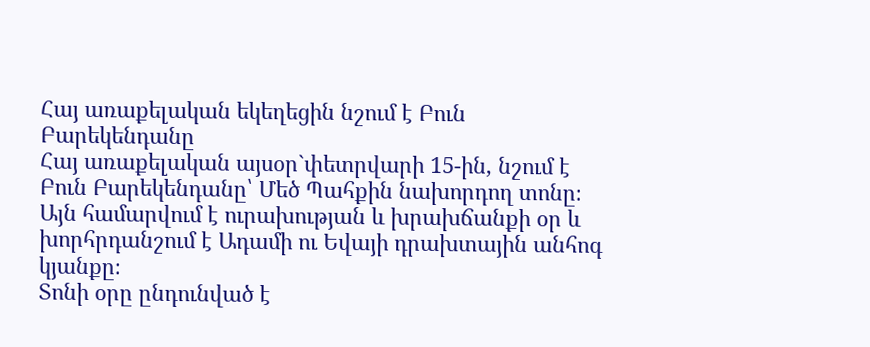Հայ առաքելական եկեղեցին նշում է Բուն Բարեկենդանը
Հայ առաքելական այսօր`փետրվարի 15-ին, նշում է Բուն Բարեկենդանը՝ Մեծ Պահքին նախորդող տոնը։ Այն համարվում է ուրախության և խրախճանքի օր և խորհրդանշում է Ադամի ու Եվայի դրախտային անհոգ կյանքը։
Տոնի օրը ընդունված է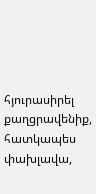հյուրասիրել քաղցրավենիք, հատկապես փախլավա,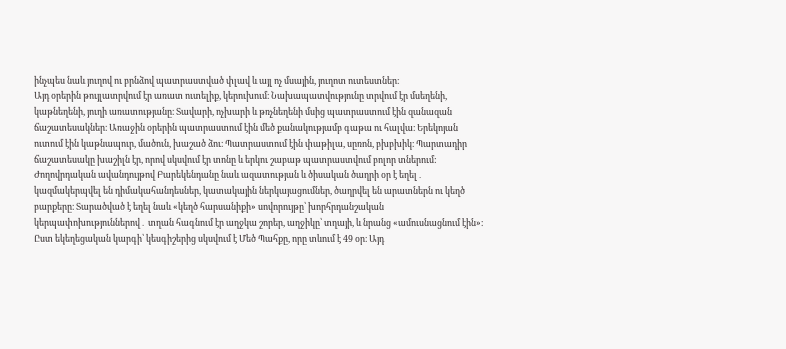ինչպես նաև յուղով ու բրնձով պատրաստված փլավ և այլ ոչ մսային, յուղոտ ուտեստներ։
Այդ օրերին թույլատրվում էր առատ ուտելիք, կերուխում։ Նախապատվությունը տրվում էր մսեղենի, կաթնեղենի, յուղի առատությանը։ Տավարի, ոչխարի և թռչնեղենի մսից պատրաստում էին զանազան ճաշատեսակներ։ Առաջին օրերին պատրաստում էին մեծ քանակությամբ գաթա ու հալվա։ Երեկոյան ուտում էին կաթնապուր, մածուն, խաշած ձու։ Պատրաստում էին փաթիլա, սըռոն, բխբխիկ։ Պարտադիր ճաշատեսակը խաշիլն էր, որով սկսվում էր տոնը և երկու շաբաթ պատրաստվում բոլոր տներում:
Ժողովրդական ավանդույթով Բարեկենդանը նաև ազատության և ծիսական ծաղրի օր է եղել․ կազմակերպվել են դիմակահանդեսներ, կատակային ներկայացումներ, ծաղրվել են արատներն ու կեղծ բարքերը։ Տարածված է եղել նաև «կեղծ հարսանիքի» սովորույթը՝ խորհրդանշական կերպափոխություններով․ տղան հագնում էր աղջկա շորեր, աղջիկը՝ տղայի, և նրանց «ամուսնացնում էին»։
Ըստ եկեղեցական կարգի՝ կեսգիշերից սկսվում է Մեծ Պահքը, որը տևում է 49 օր։ Այդ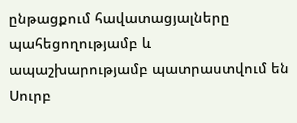ընթացքում հավատացյալները պահեցողությամբ և ապաշխարությամբ պատրաստվում են Սուրբ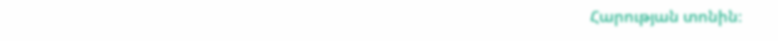Հարության տոնին։